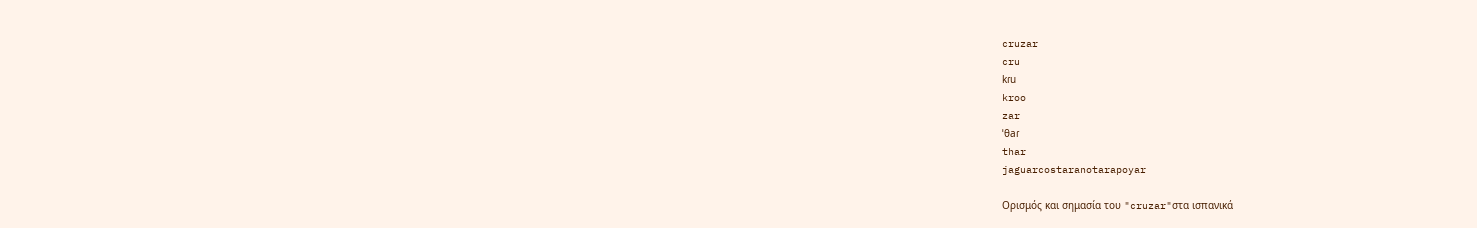cruzar
cru
kɾu
kroo
zar
ˈθaɾ
thar
jaguarcostaranotarapoyar

Ορισμός και σημασία του "cruzar"στα ισπανικά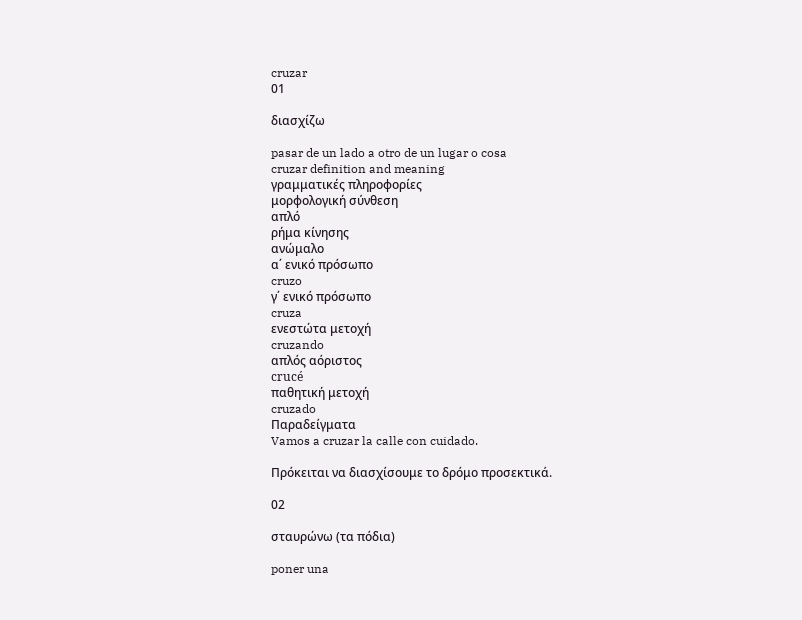cruzar
01

διασχίζω

pasar de un lado a otro de un lugar o cosa
cruzar definition and meaning
γραμματικές πληροφορίες
μορφολογική σύνθεση
απλό
ρήμα κίνησης
ανώμαλο
α΄ ενικό πρόσωπο
cruzo
γ΄ ενικό πρόσωπο
cruza
ενεστώτα μετοχή
cruzando
απλός αόριστος
crucé
παθητική μετοχή
cruzado
Παραδείγματα
Vamos a cruzar la calle con cuidado.

Πρόκειται να διασχίσουμε το δρόμο προσεκτικά.

02

σταυρώνω (τα πόδια)

poner una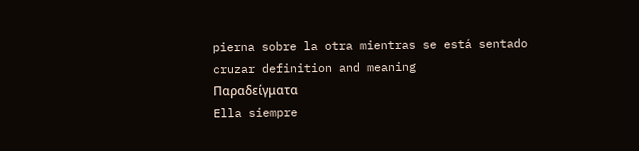pierna sobre la otra mientras se está sentado
cruzar definition and meaning
Παραδείγματα
Ella siempre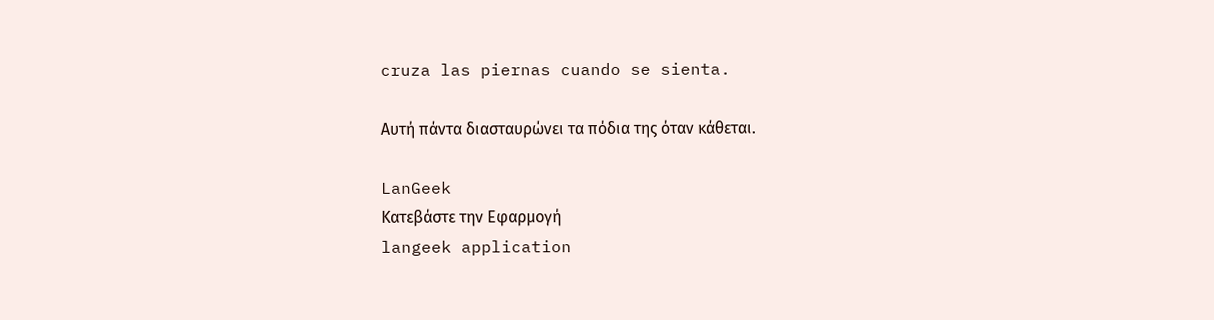cruza las piernas cuando se sienta.

Αυτή πάντα διασταυρώνει τα πόδια της όταν κάθεται.

LanGeek
Κατεβάστε την Εφαρμογή
langeek application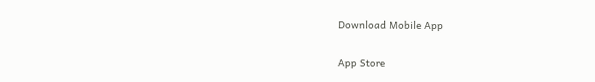Download Mobile App

App Store